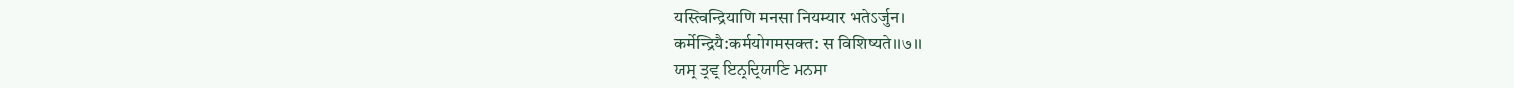यस्त्विन्द्रियाणि मनसा नियम्यार भतेऽर्जुन।
कर्मेन्द्रियै:कर्मयोगमसक्त: स विशिष्यते।।७।।
ਯਸ੍ਰ ਤ੍ਰਵ੍ਰ ਇਨ੍ਰਦ੍ਰਿਯਾਣਿ ਮਨਸਾ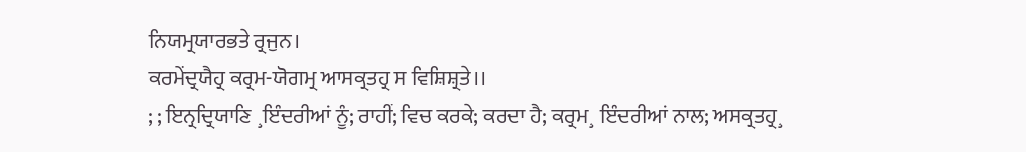ਨਿਯਮ੍ਰਯਾਰਭਤੇ ਰ੍ਰਜੁਨ।
ਕਰਮੇਂਦ੍ਰਯੈਹ੍ਰ ਕਰ੍ਰਮ-ਯੋਗਮ੍ਰ ਆਸਕ੍ਰਤਹ੍ਰ ਸ ਵਿਸ਼ਿਸ਼੍ਰਤੇ।।
; ; ਇਨ੍ਰਦ੍ਰਿਯਾਣਿ ¸ਇੰਦਰੀਆਂ ਨੂੰ; ਰਾਹੀਂ; ਵਿਚ ਕਰਕੇ; ਕਰਦਾ ਹੈ; ਕਰ੍ਰਮ¸ ਇੰਦਰੀਆਂ ਨਾਲ; ਅਸਕ੍ਰਤਹ੍ਰ¸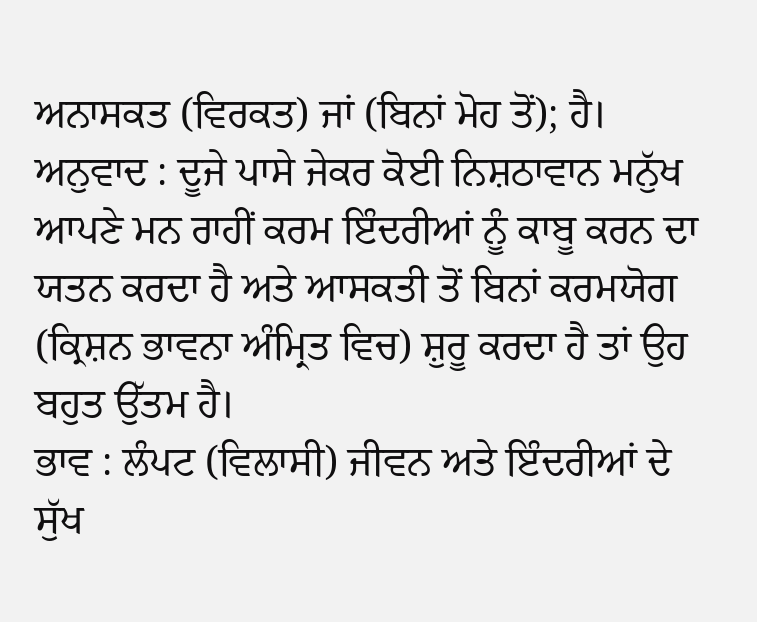ਅਨਾਸਕਤ (ਵਿਰਕਤ) ਜਾਂ (ਬਿਨਾਂ ਮੋਹ ਤੋਂ); ਹੈ।
ਅਨੁਵਾਦ : ਦੂਜੇ ਪਾਸੇ ਜੇਕਰ ਕੋਈ ਨਿਸ਼ਠਾਵਾਨ ਮਨੁੱਖ ਆਪਣੇ ਮਨ ਰਾਹੀਂ ਕਰਮ ਇੰਦਰੀਆਂ ਨੂੰ ਕਾਬੂ ਕਰਨ ਦਾ ਯਤਨ ਕਰਦਾ ਹੈ ਅਤੇ ਆਸਕਤੀ ਤੋਂ ਬਿਨਾਂ ਕਰਮਯੋਗ (ਕ੍ਰਿਸ਼ਨ ਭਾਵਨਾ ਅੰਮ੍ਰਿਤ ਵਿਚ) ਸ਼ੁਰੂ ਕਰਦਾ ਹੈ ਤਾਂ ਉਹ ਬਹੁਤ ਉੱਤਮ ਹੈ।
ਭਾਵ : ਲੰਪਟ (ਵਿਲਾਸੀ) ਜੀਵਨ ਅਤੇ ਇੰਦਰੀਆਂ ਦੇ ਸੁੱਖ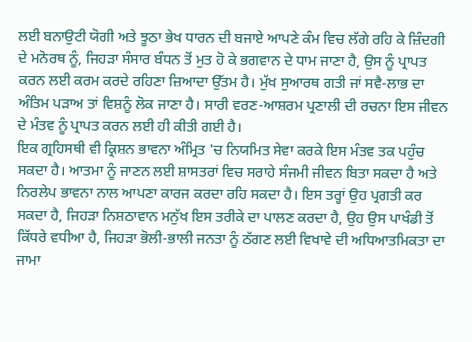ਲਈ ਬਨਾਉਟੀ ਯੋਗੀ ਅਤੇ ਝੂਠਾ ਭੇਖ ਧਾਰਨ ਦੀ ਬਜਾਏ ਆਪਣੇ ਕੰਮ ਵਿਚ ਲੱਗੇ ਰਹਿ ਕੇ ਜ਼ਿੰਦਗੀ ਦੇ ਮਨੋਰਥ ਨੂੰ, ਜਿਹੜਾ ਸੰਸਾਰ ਬੰਧਨ ਤੋਂ ਮੁਤ ਹੋ ਕੇ ਭਗਵਾਨ ਦੇ ਧਾਮ ਜਾਣਾ ਹੈ, ਉਸ ਨੂੰ ਪ੍ਰਾਪਤ ਕਰਨ ਲਈ ਕਰਮ ਕਰਦੇ ਰਹਿਣਾ ਜ਼ਿਆਦਾ ਉੱਤਮ ਹੈ। ਮੁੱਖ ਸੁਆਰਥ ਗਤੀ ਜਾਂ ਸਵੈ-ਲਾਭ ਦਾ ਅੰਤਿਮ ਪੜਾਅ ਤਾਂ ਵਿਸ਼ਨੂੰ ਲੋਕ ਜਾਣਾ ਹੈ। ਸਾਰੀ ਵਰਣ-ਆਸ਼ਰਮ ਪ੍ਰਣਾਲੀ ਦੀ ਰਚਨਾ ਇਸ ਜੀਵਨ ਦੇ ਮੰਤਵ ਨੂੰ ਪ੍ਰਾਪਤ ਕਰਨ ਲਈ ਹੀ ਕੀਤੀ ਗਈ ਹੈ।
ਇਕ ਗ੍ਰਹਿਸਥੀ ਵੀ ਕ੍ਰਿਸ਼ਨ ਭਾਵਨਾ ਅੰਮ੍ਰਿਤ 'ਚ ਨਿਯਮਿਤ ਸੇਵਾ ਕਰਕੇ ਇਸ ਮੰਤਵ ਤਕ ਪਹੁੰਚ ਸਕਦਾ ਹੈ। ਆਤਮਾ ਨੂੰ ਜਾਣਨ ਲਈ ਸ਼ਾਸਤਰਾਂ ਵਿਚ ਸਰਾਹੇ ਸੰਜਮੀ ਜੀਵਨ ਬਿਤਾ ਸਕਦਾ ਹੈ ਅਤੇ ਨਿਰਲੇਪ ਭਾਵਨਾ ਨਾਲ ਆਪਣਾ ਕਾਰਜ ਕਰਦਾ ਰਹਿ ਸਕਦਾ ਹੈ। ਇਸ ਤਰ੍ਹਾਂ ਉਹ ਪ੍ਰਗਤੀ ਕਰ ਸਕਦਾ ਹੈ, ਜਿਹੜਾ ਨਿਸ਼ਠਾਵਾਨ ਮਨੁੱਖ ਇਸ ਤਰੀਕੇ ਦਾ ਪਾਲਣ ਕਰਦਾ ਹੈ, ਉਹ ਉਸ ਪਾਖੰਡੀ ਤੋਂ ਕਿੱਧਰੇ ਵਧੀਆ ਹੈ, ਜਿਹੜਾ ਭੋਲੀ-ਭਾਲੀ ਜਨਤਾ ਨੂੰ ਠੱਗਣ ਲਈ ਵਿਖਾਵੇ ਦੀ ਅਧਿਆਤਮਿਕਤਾ ਦਾ ਜਾਮਾ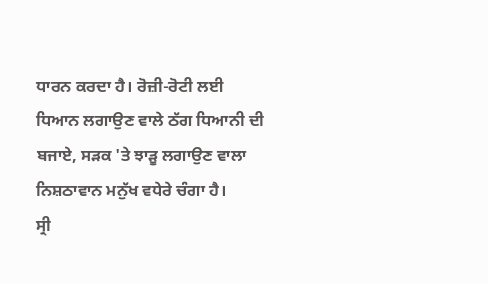ਧਾਰਨ ਕਰਦਾ ਹੈ। ਰੋਜ਼ੀ-ਰੋਟੀ ਲਈ ਧਿਆਨ ਲਗਾਉਣ ਵਾਲੇ ਠੱਗ ਧਿਆਨੀ ਦੀ ਬਜਾਏ, ਸੜਕ 'ਤੇ ਝਾੜੂ ਲਗਾਉਣ ਵਾਲਾ ਨਿਸ਼ਠਾਵਾਨ ਮਨੁੱਖ ਵਧੇਰੇ ਚੰਗਾ ਹੈ।
ਸ੍ਰੀ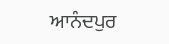ਆਨੰਦਪੁਰ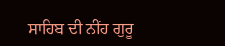ਸਾਹਿਬ ਦੀ ਨੀਂਹ ਗੁਰੂ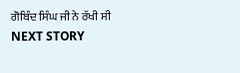ਗੋਬਿੰਦ ਸਿੰਘ ਜੀ ਨੇ ਰੱਖੀ ਸੀ
NEXT STORY